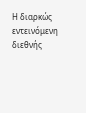Η διαρκώς εντεινόμενη διεθνής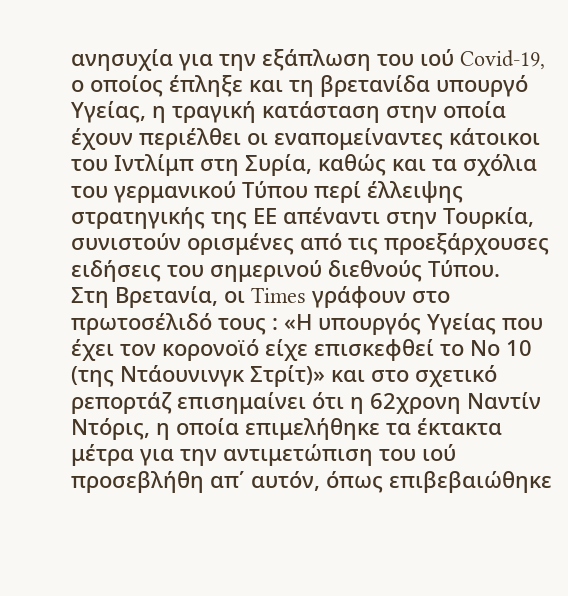ανησυχία για την εξάπλωση του ιού Covid-19, ο οποίος έπληξε και τη βρετανίδα υπουργό Υγείας, η τραγική κατάσταση στην οποία έχουν περιέλθει οι εναπομείναντες κάτοικοι του Ιντλίμπ στη Συρία, καθώς και τα σχόλια του γερμανικού Τύπου περί έλλειψης στρατηγικής της ΕΕ απέναντι στην Τουρκία, συνιστούν ορισμένες από τις προεξάρχουσες ειδήσεις του σημερινού διεθνούς Τύπου.
Στη Βρετανία, οι Times γράφουν στο πρωτοσέλιδό τους : «Η υπουργός Υγείας που έχει τον κορονοϊό είχε επισκεφθεί το Νο 10 (της Ντάουνινγκ Στρίτ)» και στο σχετικό ρεπορτάζ επισημαίνει ότι η 62χρονη Ναντίν Ντόρις, η οποία επιμελήθηκε τα έκτακτα μέτρα για την αντιμετώπιση του ιού προσεβλήθη απ΄ αυτόν, όπως επιβεβαιώθηκε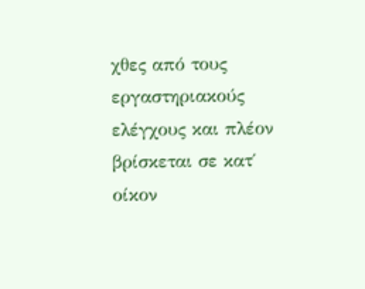χθες από τους εργαστηριακούς ελέγχους και πλέον βρίσκεται σε κατ΄ οίκον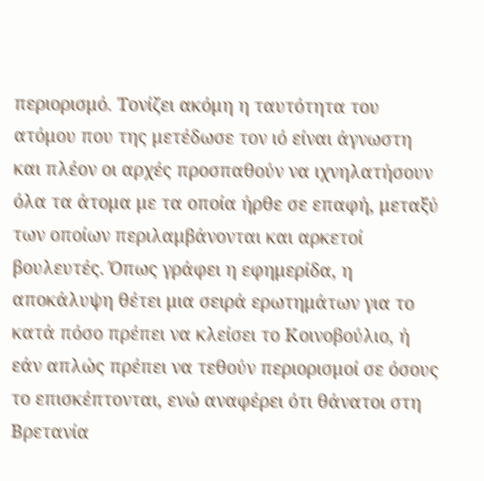περιορισμό. Τονίζει ακόμη η ταυτότητα του ατόμου που της μετέδωσε τον ιό είναι άγνωστη και πλέον οι αρχές προσπαθούν να ιχνηλατήσουν όλα τα άτομα με τα οποία ήρθε σε επαφή, μεταξύ των οποίων περιλαμβάνονται και αρκετοί βουλευτές. Όπως γράφει η εφημερίδα, η αποκάλυψη θέτει μια σειρά ερωτημάτων για το κατά πόσο πρέπει να κλείσει το Κοινοβούλιο, ή εάν απλώς πρέπει να τεθούν περιορισμοί σε όσους το επισκέπτονται, ενώ αναφέρει ότι θάνατοι στη Βρετανία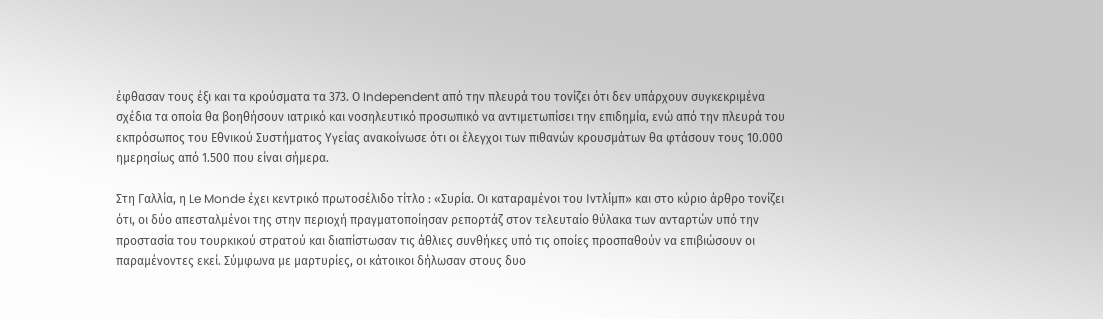έφθασαν τους έξι και τα κρούσματα τα 373. Ο Independent από την πλευρά του τονίζει ότι δεν υπάρχουν συγκεκριμένα σχέδια τα οποία θα βοηθήσουν ιατρικό και νοσηλευτικό προσωπικό να αντιμετωπίσει την επιδημία, ενώ από την πλευρά του εκπρόσωπος του Εθνικού Συστήματος Υγείας ανακοίνωσε ότι οι έλεγχοι των πιθανών κρουσμάτων θα φτάσουν τους 10.000 ημερησίως από 1.500 που είναι σήμερα.

Στη Γαλλία, η Le Monde έχει κεντρικό πρωτοσέλιδο τίτλο : «Συρία. Οι καταραμένοι του Ιντλίμπ» και στο κύριο άρθρο τονίζει ότι, οι δύο απεσταλμένοι της στην περιοχή πραγματοποίησαν ρεπορτάζ στον τελευταίο θύλακα των ανταρτών υπό την προστασία του τουρκικού στρατού και διαπίστωσαν τις άθλιες συνθήκες υπό τις οποίες προσπαθούν να επιβιώσουν οι παραμένοντες εκεί. Σύμφωνα με μαρτυρίες, οι κάτοικοι δήλωσαν στους δυο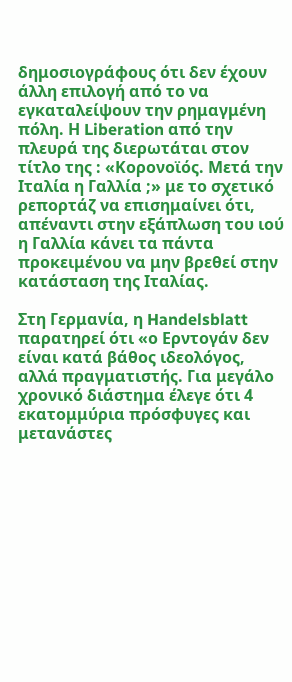δημοσιογράφους ότι δεν έχουν άλλη επιλογή από το να εγκαταλείψουν την ρημαγμένη πόλη. Η Liberation από την πλευρά της διερωτάται στον τίτλο της : «Κορονοϊός. Μετά την Ιταλία η Γαλλία ;» με το σχετικό ρεπορτάζ να επισημαίνει ότι, απέναντι στην εξάπλωση του ιού η Γαλλία κάνει τα πάντα προκειμένου να μην βρεθεί στην κατάσταση της Ιταλίας.

Στη Γερμανία, η Handelsblatt παρατηρεί ότι «ο Ερντογάν δεν είναι κατά βάθος ιδεολόγος, αλλά πραγματιστής. Για μεγάλο χρονικό διάστημα έλεγε ότι 4 εκατομμύρια πρόσφυγες και μετανάστες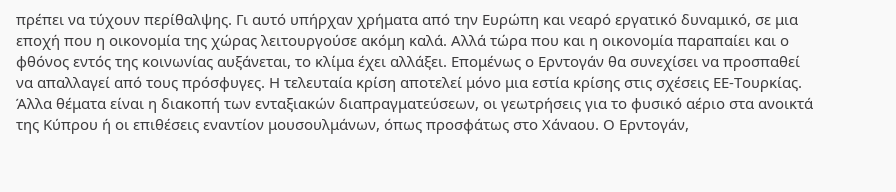πρέπει να τύχουν περίθαλψης. Γι αυτό υπήρχαν χρήματα από την Ευρώπη και νεαρό εργατικό δυναμικό, σε μια εποχή που η οικονομία της χώρας λειτουργούσε ακόμη καλά. Αλλά τώρα που και η οικονομία παραπαίει και ο φθόνος εντός της κοινωνίας αυξάνεται, το κλίμα έχει αλλάξει. Επομένως ο Ερντογάν θα συνεχίσει να προσπαθεί να απαλλαγεί από τους πρόσφυγες. Η τελευταία κρίση αποτελεί μόνο μια εστία κρίσης στις σχέσεις ΕΕ-Τουρκίας. Άλλα θέματα είναι η διακοπή των ενταξιακών διαπραγματεύσεων, οι γεωτρήσεις για το φυσικό αέριο στα ανοικτά της Κύπρου ή οι επιθέσεις εναντίον μουσουλμάνων, όπως προσφάτως στο Χάναου. Ο Ερντoγάν,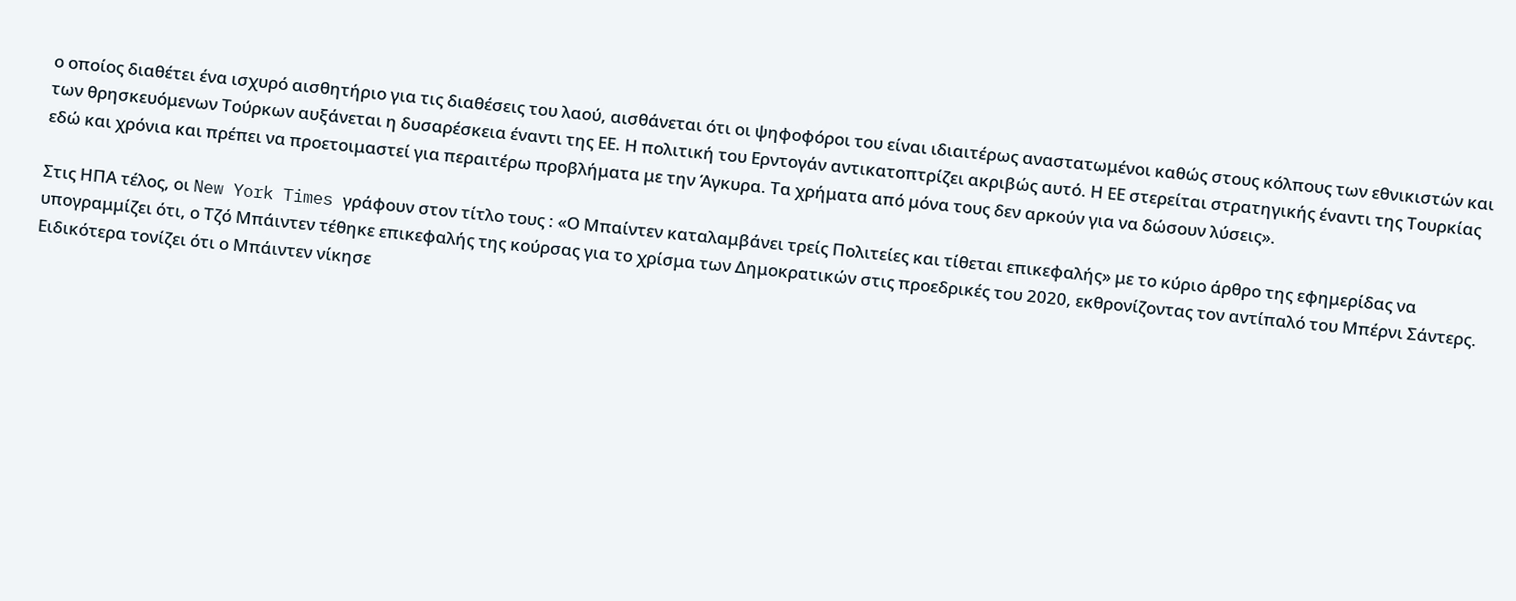ο οποίος διαθέτει ένα ισχυρό αισθητήριο για τις διαθέσεις του λαού, αισθάνεται ότι οι ψηφοφόροι του είναι ιδιαιτέρως αναστατωμένοι καθώς στους κόλπους των εθνικιστών και των θρησκευόμενων Τούρκων αυξάνεται η δυσαρέσκεια έναντι της ΕΕ. Η πολιτική του Ερντογάν αντικατοπτρίζει ακριβώς αυτό. Η ΕΕ στερείται στρατηγικής έναντι της Τουρκίας εδώ και χρόνια και πρέπει να προετοιμαστεί για περαιτέρω προβλήματα με την Άγκυρα. Τα χρήματα από μόνα τους δεν αρκούν για να δώσουν λύσεις».

Στις ΗΠΑ τέλος, οι New York Times γράφουν στον τίτλο τους : «Ο Μπαίντεν καταλαμβάνει τρείς Πολιτείες και τίθεται επικεφαλής» με το κύριο άρθρο της εφημερίδας να υπογραμμίζει ότι, ο Τζό Μπάιντεν τέθηκε επικεφαλής της κούρσας για το χρίσμα των Δημοκρατικών στις προεδρικές του 2020, εκθρονίζοντας τον αντίπαλό του Μπέρνι Σάντερς. Ειδικότερα τονίζει ότι ο Μπάιντεν νίκησε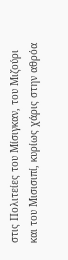στις Πολιτείες του Μίσιγκαν, του Μιζούρι και του Μισισιπί, κυρίως χάρις στην αθρόα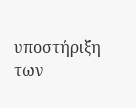υποστήριξη των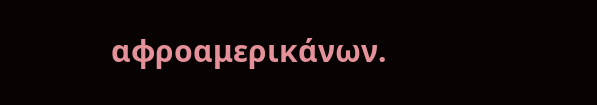αφροαμερικάνων.